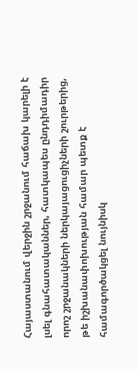Հայաստանում վերջին շրջանում հաճախ կարելի է լսել գնահատականներ, հատկապես ընդդիմադիր որոշ շրջանակների ներկայացուցիչների շուրթերից, թե իշխանափոխության համար պետք է համագործակցել նույնիսկ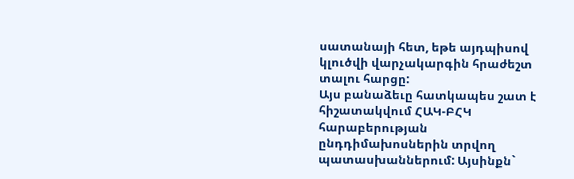սատանայի հետ, եթե այդպիսով կլուծվի վարչակարգին հրաժեշտ տալու հարցը:
Այս բանաձեւը հատկապես շատ է հիշատակվում ՀԱԿ-ԲՀԿ հարաբերության ընդդիմախոսներին տրվող պատասխաններում: Այսինքն`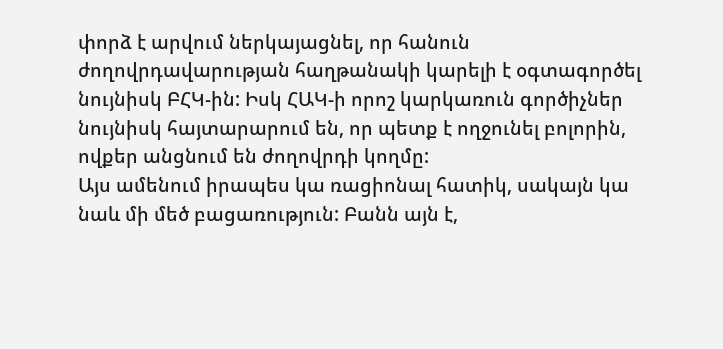փորձ է արվում ներկայացնել, որ հանուն ժողովրդավարության հաղթանակի կարելի է օգտագործել նույնիսկ ԲՀԿ-ին: Իսկ ՀԱԿ-ի որոշ կարկառուն գործիչներ նույնիսկ հայտարարում են, որ պետք է ողջունել բոլորին, ովքեր անցնում են ժողովրդի կողմը:
Այս ամենում իրապես կա ռացիոնալ հատիկ, սակայն կա նաև մի մեծ բացառություն: Բանն այն է,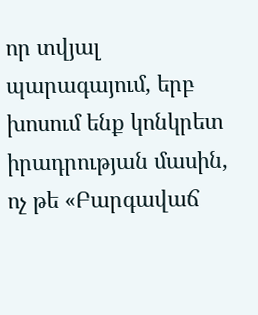որ տվյալ պարագայում, երբ խոսում ենք կոնկրետ իրադրության մասին, ոչ թե «Բարգավաճ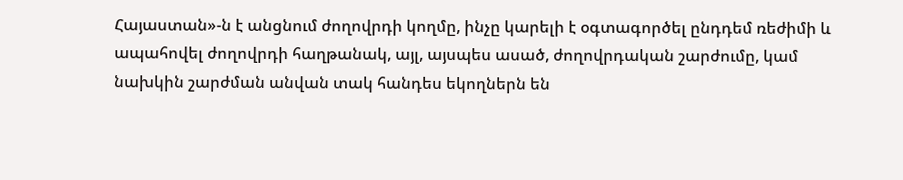Հայաստան»-ն է անցնում ժողովրդի կողմը, ինչը կարելի է օգտագործել ընդդեմ ռեժիմի և ապահովել ժողովրդի հաղթանակ, այլ, այսպես ասած, ժողովրդական շարժումը, կամ նախկին շարժման անվան տակ հանդես եկողներն են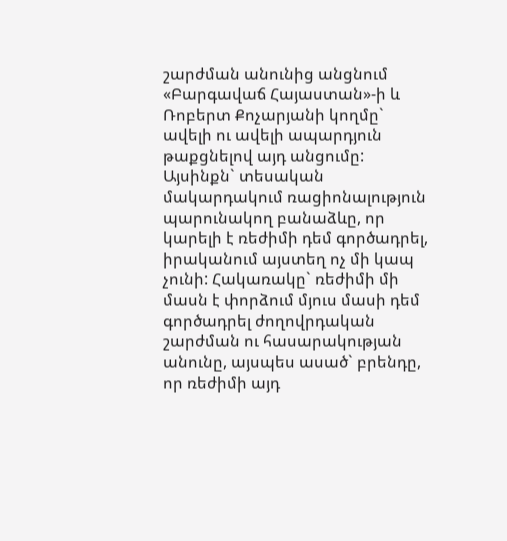շարժման անունից անցնում «Բարգավաճ Հայաստան»-ի և Ռոբերտ Քոչարյանի կողմը` ավելի ու ավելի ապարդյուն թաքցնելով այդ անցումը:
Այսինքն` տեսական մակարդակում ռացիոնալություն պարունակող բանաձևը, որ կարելի է ռեժիմի դեմ գործադրել, իրականում այստեղ ոչ մի կապ չունի: Հակառակը` ռեժիմի մի մասն է փորձում մյուս մասի դեմ գործադրել ժողովրդական շարժման ու հասարակության անունը, այսպես ասած` բրենդը, որ ռեժիմի այդ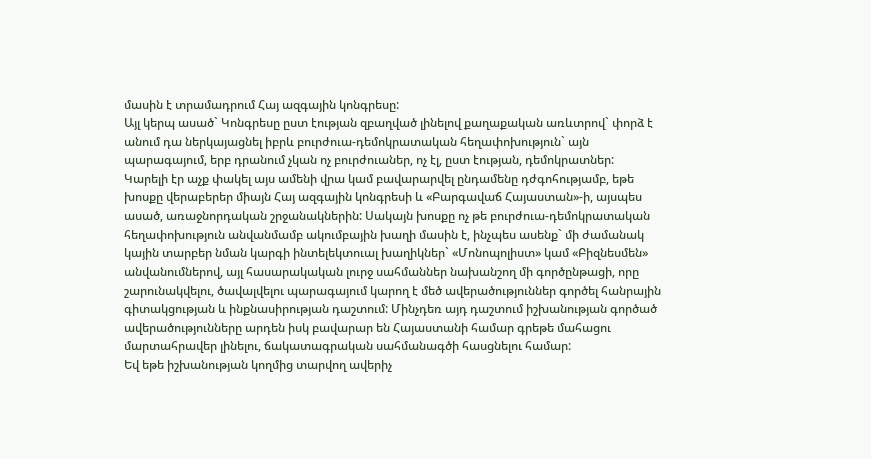մասին է տրամադրում Հայ ազգային կոնգրեսը:
Այլ կերպ ասած` Կոնգրեսը ըստ էության զբաղված լինելով քաղաքական առևտրով` փորձ է անում դա ներկայացնել իբրև բուրժուա-դեմոկրատական հեղափոխություն` այն պարագայում, երբ դրանում չկան ոչ բուրժուաներ, ոչ էլ, ըստ էության, դեմոկրատներ:
Կարելի էր աչք փակել այս ամենի վրա կամ բավարարվել ընդամենը դժգոհությամբ, եթե խոսքը վերաբերեր միայն Հայ ազգային կոնգրեսի և «Բարգավաճ Հայաստան»-ի, այսպես ասած, առաջնորդական շրջանակներին: Սակայն խոսքը ոչ թե բուրժուա-դեմոկրատական հեղափոխություն անվանմամբ ակումբային խաղի մասին է, ինչպես ասենք` մի ժամանակ կային տարբեր նման կարգի ինտելեկտուալ խաղիկներ` «Մոնոպոլիստ» կամ «Բիզնեսմեն» անվանումներով, այլ հասարակական լուրջ սահմաններ նախանշող մի գործընթացի, որը շարունակվելու, ծավալվելու պարագայում կարող է մեծ ավերածություններ գործել հանրային գիտակցության և ինքնասիրության դաշտում: Մինչդեռ այդ դաշտում իշխանության գործած ավերածությունները արդեն իսկ բավարար են Հայաստանի համար գրեթե մահացու մարտահրավեր լինելու, ճակատագրական սահմանագծի հասցնելու համար:
Եվ եթե իշխանության կողմից տարվող ավերիչ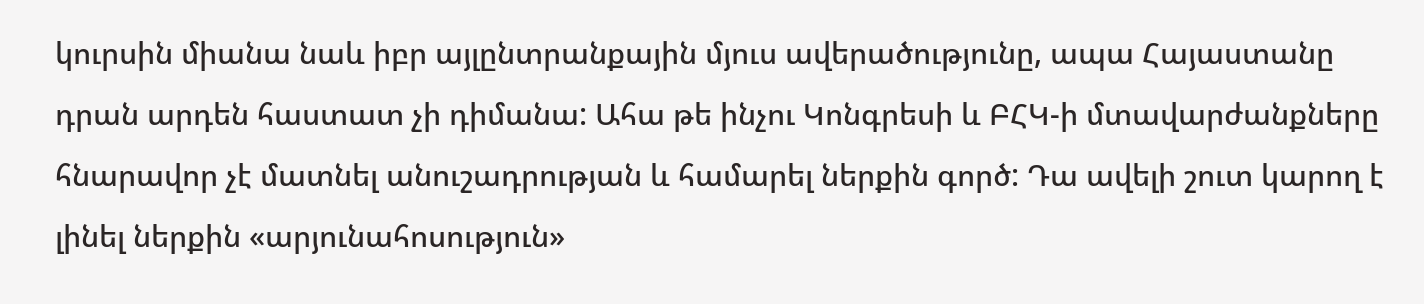կուրսին միանա նաև իբր այլընտրանքային մյուս ավերածությունը, ապա Հայաստանը դրան արդեն հաստատ չի դիմանա: Ահա թե ինչու Կոնգրեսի և ԲՀԿ-ի մտավարժանքները հնարավոր չէ մատնել անուշադրության և համարել ներքին գործ: Դա ավելի շուտ կարող է լինել ներքին «արյունահոսություն»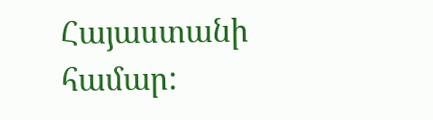Հայաստանի համար: